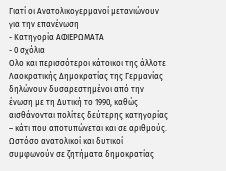Γιατί οι Ανατολικογερμανοί μετανιώνουν για την επανένωση
- Κατηγορία ΑΦΙΕΡΩΜΑΤΑ
- 0 σχόλια
Ολο και περισσότεροι κάτοικοι της άλλοτε Λαοκρατικής Δημοκρατίας της Γερμανίας δηλώνουν δυσαρεστημένοι από την ένωση με τη Δυτική το 1990, καθώς αισθάνονται πολίτες δεύτερης κατηγορίας – κάτι που αποτυπώνεται και σε αριθμούς. Ωστόσο ανατολικοί και δυτικοί συμφωνούν σε ζητήματα δημοκρατίας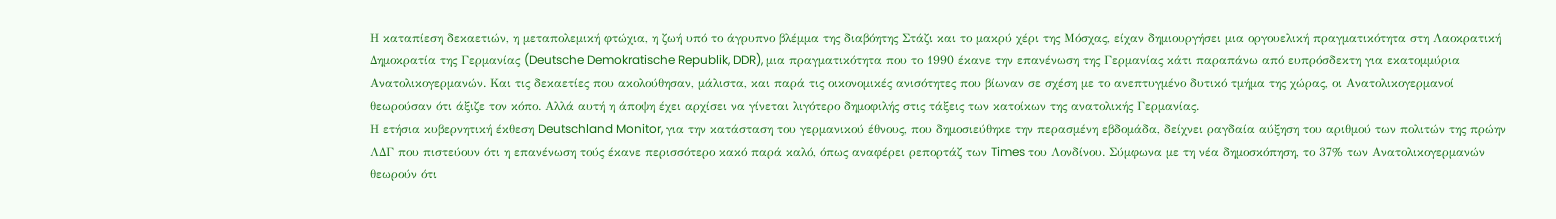Η καταπίεση δεκαετιών, η μεταπολεμική φτώχια, η ζωή υπό το άγρυπνο βλέμμα της διαβόητης Στάζι και το μακρύ χέρι της Μόσχας, είχαν δημιουργήσει μια οργουελική πραγματικότητα στη Λαοκρατική Δημοκρατία της Γερμανίας (Deutsche Demokratische Republik, DDR), μια πραγματικότητα που το 1990 έκανε την επανένωση της Γερμανίας κάτι παραπάνω από ευπρόσδεκτη για εκατομμύρια Ανατολικογερμανών. Και τις δεκαετίες που ακολούθησαν, μάλιστα, και παρά τις οικονομικές ανισότητες που βίωναν σε σχέση με το ανεπτυγμένο δυτικό τμήμα της χώρας, οι Ανατολικογερμανοί θεωρούσαν ότι άξιζε τον κόπο. Αλλά αυτή η άποψη έχει αρχίσει να γίνεται λιγότερο δημοφιλής στις τάξεις των κατοίκων της ανατολικής Γερμανίας.
Η ετήσια κυβερνητική έκθεση Deutschland Monitor, για την κατάσταση του γερμανικού έθνους, που δημοσιεύθηκε την περασμένη εβδομάδα, δείχνει ραγδαία αύξηση του αριθμού των πολιτών της πρώην ΛΔΓ που πιστεύουν ότι η επανένωση τούς έκανε περισσότερο κακό παρά καλό, όπως αναφέρει ρεπορτάζ των Times του Λονδίνου. Σύμφωνα με τη νέα δημοσκόπηση, το 37% των Ανατολικογερμανών θεωρούν ότι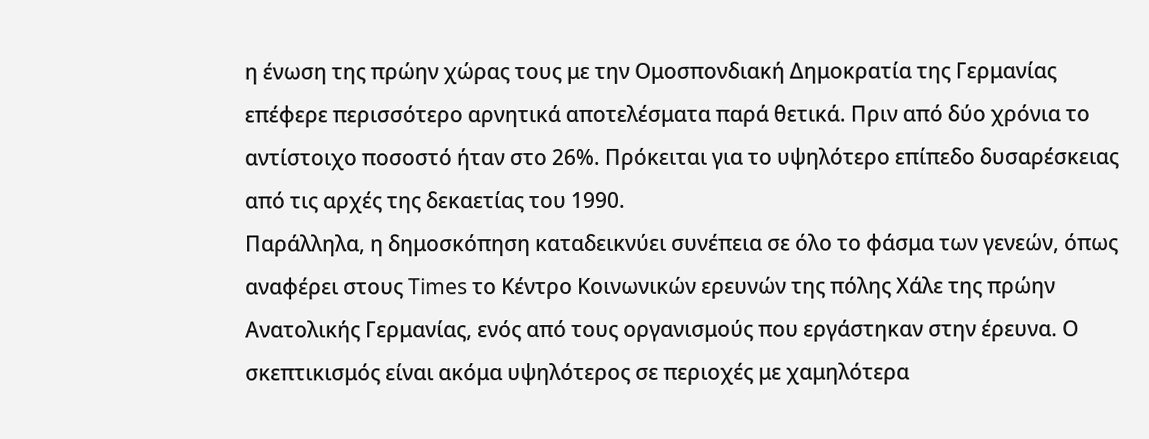η ένωση της πρώην χώρας τους με την Ομοσπονδιακή Δημοκρατία της Γερμανίας επέφερε περισσότερο αρνητικά αποτελέσματα παρά θετικά. Πριν από δύο χρόνια το αντίστοιχο ποσοστό ήταν στο 26%. Πρόκειται για το υψηλότερο επίπεδο δυσαρέσκειας από τις αρχές της δεκαετίας του 1990.
Παράλληλα, η δημοσκόπηση καταδεικνύει συνέπεια σε όλο το φάσμα των γενεών, όπως αναφέρει στους Times το Κέντρο Κοινωνικών ερευνών της πόλης Χάλε της πρώην Ανατολικής Γερμανίας, ενός από τους οργανισμούς που εργάστηκαν στην έρευνα. Ο σκεπτικισμός είναι ακόμα υψηλότερος σε περιοχές με χαμηλότερα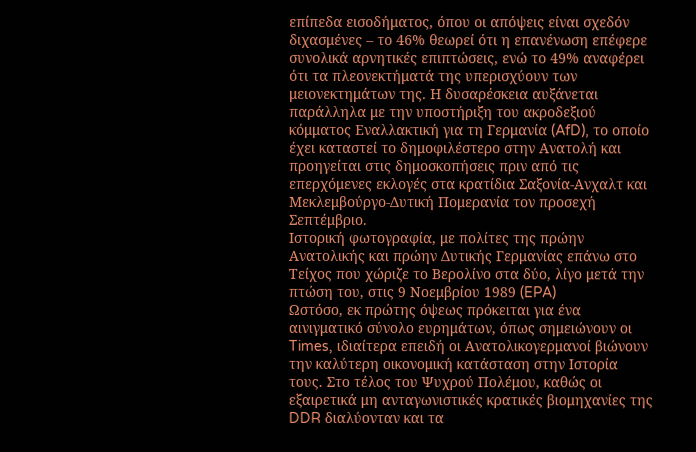επίπεδα εισοδήματος, όπου οι απόψεις είναι σχεδόν διχασμένες – το 46% θεωρεί ότι η επανένωση επέφερε συνολικά αρνητικές επιπτώσεις, ενώ το 49% αναφέρει ότι τα πλεονεκτήματά της υπερισχύουν των μειονεκτημάτων της. Η δυσαρέσκεια αυξάνεται παράλληλα με την υποστήριξη του ακροδεξιού κόμματος Εναλλακτική για τη Γερμανία (AfD), το οποίο έχει καταστεί το δημοφιλέστερο στην Ανατολή και προηγείται στις δημοσκοπήσεις πριν από τις επερχόμενες εκλογές στα κρατίδια Σαξονία-Ανχαλτ και Μεκλεμβούργο-Δυτική Πομερανία τον προσεχή Σεπτέμβριο.
Ιστορική φωτογραφία, με πολίτες της πρώην Ανατολικής και πρώην Δυτικής Γερμανίας επάνω στο Τείχος που χώριζε το Βερολίνο στα δύο, λίγο μετά την πτώση του, στις 9 Νοεμβρίου 1989 (EPA)
Ωστόσο, εκ πρώτης όψεως πρόκειται για ένα αινιγματικό σύνολο ευρημάτων, όπως σημειώνουν οι Times, ιδιαίτερα επειδή οι Ανατολικογερμανοί βιώνουν την καλύτερη οικονομική κατάσταση στην Ιστορία τους. Στο τέλος του Ψυχρού Πολέμου, καθώς οι εξαιρετικά μη ανταγωνιστικές κρατικές βιομηχανίες της DDR διαλύονταν και τα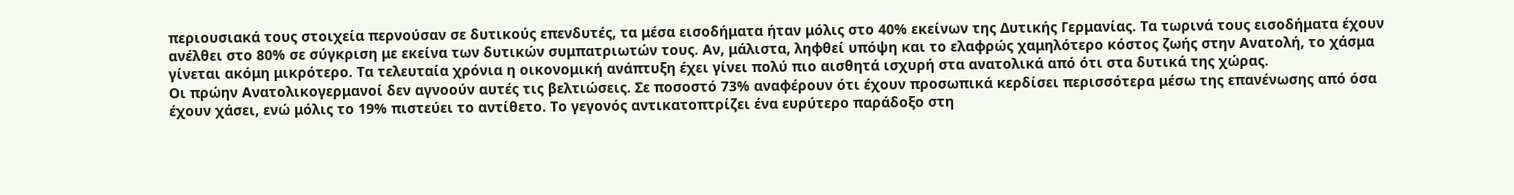περιουσιακά τους στοιχεία περνούσαν σε δυτικούς επενδυτές, τα μέσα εισοδήματα ήταν μόλις στο 40% εκείνων της Δυτικής Γερμανίας. Τα τωρινά τους εισοδήματα έχουν ανέλθει στο 80% σε σύγκριση με εκείνα των δυτικών συμπατριωτών τους. Αν, μάλιστα, ληφθεί υπόψη και το ελαφρώς χαμηλότερο κόστος ζωής στην Ανατολή, το χάσμα γίνεται ακόμη μικρότερο. Τα τελευταία χρόνια η οικονομική ανάπτυξη έχει γίνει πολύ πιο αισθητά ισχυρή στα ανατολικά από ότι στα δυτικά της χώρας.
Οι πρώην Ανατολικογερμανοί δεν αγνοούν αυτές τις βελτιώσεις. Σε ποσοστό 73% αναφέρουν ότι έχουν προσωπικά κερδίσει περισσότερα μέσω της επανένωσης από όσα έχουν χάσει, ενώ μόλις το 19% πιστεύει το αντίθετο. Το γεγονός αντικατοπτρίζει ένα ευρύτερο παράδοξο στη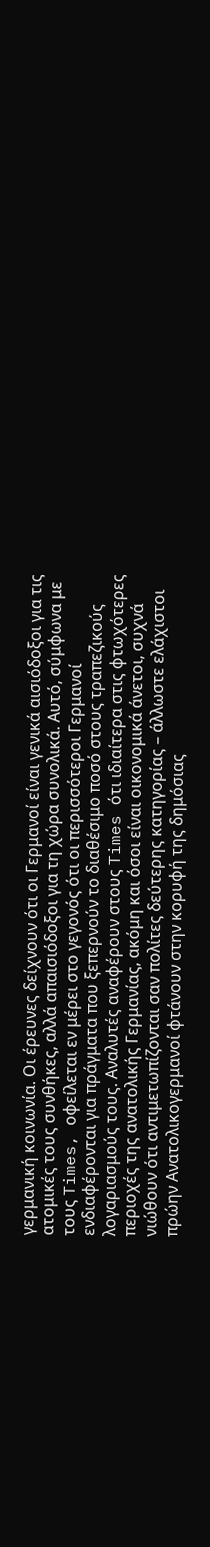γερμανική κοινωνία. Οι έρευνες δείχνουν ότι οι Γερμανοί είναι γενικά αισιόδοξοι για τις ατομικές τους συνθήκες, αλλά απαισιόδοξοι για τη χώρα συνολικά. Αυτό, σύμφωνα με τους Times, οφείλεται εν μέρει στο γεγονός ότι οι περισσότεροι Γερμανοί ενδιαφέρονται για πράγματα που ξεπερνούν το διαθέσιμο ποσό στους τραπεζικούς λογαριασμούς τους. Αναλυτές αναφέρουν στους Times ότι ιδιαίτερα στις φτωχότερες περιοχές της ανατολικής Γερμανίας, ακόμη και όσοι είναι οικονομικά άνετοι, συχνά νιώθουν ότι αντιμετωπίζονται σαν πολίτες δεύτερης κατηγορίας – άλλωστε ελάχιστοι πρώην Ανατολικογερμανοί φτάνουν στην κορυφή της δημόσιας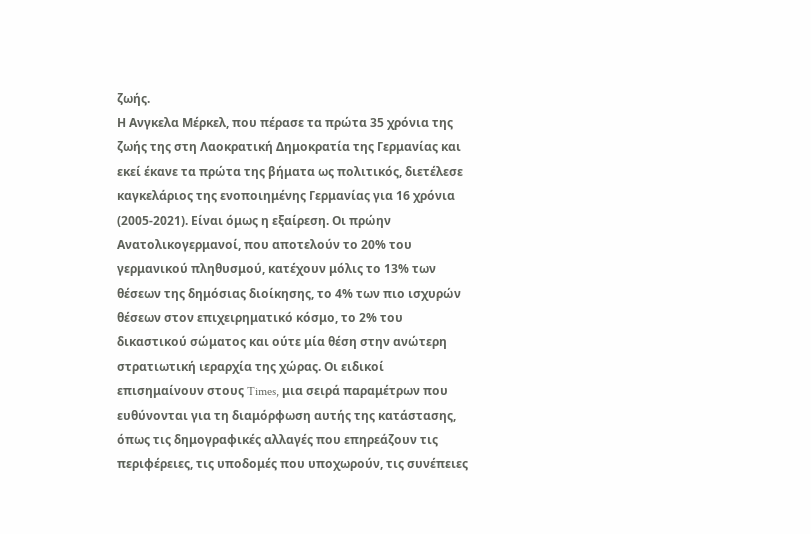ζωής.
Η Ανγκελα Μέρκελ, που πέρασε τα πρώτα 35 χρόνια της ζωής της στη Λαοκρατική Δημοκρατία της Γερμανίας και εκεί έκανε τα πρώτα της βήματα ως πολιτικός, διετέλεσε καγκελάριος της ενοποιημένης Γερμανίας για 16 χρόνια (2005-2021). Είναι όμως η εξαίρεση. Οι πρώην Ανατολικογερμανοί, που αποτελούν το 20% του γερμανικού πληθυσμού, κατέχουν μόλις το 13% των θέσεων της δημόσιας διοίκησης, το 4% των πιο ισχυρών θέσεων στον επιχειρηματικό κόσμο, το 2% του δικαστικού σώματος και ούτε μία θέση στην ανώτερη στρατιωτική ιεραρχία της χώρας. Οι ειδικοί επισημαίνουν στους Times, μια σειρά παραμέτρων που ευθύνονται για τη διαμόρφωση αυτής της κατάστασης, όπως τις δημογραφικές αλλαγές που επηρεάζουν τις περιφέρειες, τις υποδομές που υποχωρούν, τις συνέπειες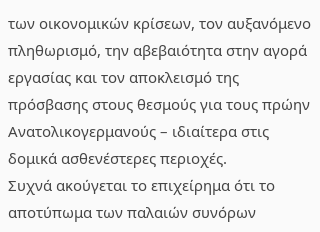των οικονομικών κρίσεων, τον αυξανόμενο πληθωρισμό, την αβεβαιότητα στην αγορά εργασίας και τον αποκλεισμό της πρόσβασης στους θεσμούς για τους πρώην Ανατολικογερμανούς – ιδιαίτερα στις δομικά ασθενέστερες περιοχές.
Συχνά ακούγεται το επιχείρημα ότι το αποτύπωμα των παλαιών συνόρων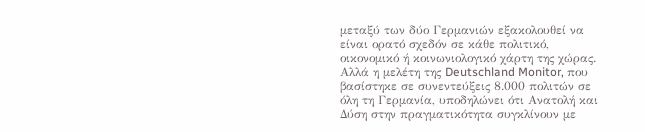μεταξύ των δύο Γερμανιών εξακολουθεί να είναι ορατό σχεδόν σε κάθε πολιτικό, οικονομικό ή κοινωνιολογικό χάρτη της χώρας. Αλλά η μελέτη της Deutschland Monitor, που βασίστηκε σε συνεντεύξεις 8.000 πολιτών σε όλη τη Γερμανία, υποδηλώνει ότι Ανατολή και Δύση στην πραγματικότητα συγκλίνουν με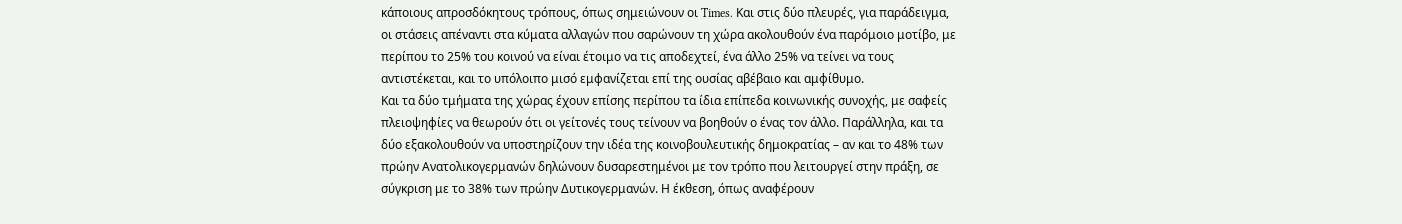κάποιους απροσδόκητους τρόπους, όπως σημειώνουν οι Times. Και στις δύο πλευρές, για παράδειγμα, οι στάσεις απέναντι στα κύματα αλλαγών που σαρώνουν τη χώρα ακολουθούν ένα παρόμοιο μοτίβο, με περίπου το 25% του κοινού να είναι έτοιμο να τις αποδεχτεί, ένα άλλο 25% να τείνει να τους αντιστέκεται, και το υπόλοιπο μισό εμφανίζεται επί της ουσίας αβέβαιο και αμφίθυμο.
Και τα δύο τμήματα της χώρας έχουν επίσης περίπου τα ίδια επίπεδα κοινωνικής συνοχής, με σαφείς πλειοψηφίες να θεωρούν ότι οι γείτονές τους τείνουν να βοηθούν ο ένας τον άλλο. Παράλληλα, και τα δύο εξακολουθούν να υποστηρίζουν την ιδέα της κοινοβουλευτικής δημοκρατίας – αν και το 48% των πρώην Ανατολικογερμανών δηλώνουν δυσαρεστημένοι με τον τρόπο που λειτουργεί στην πράξη, σε σύγκριση με το 38% των πρώην Δυτικογερμανών. Η έκθεση, όπως αναφέρουν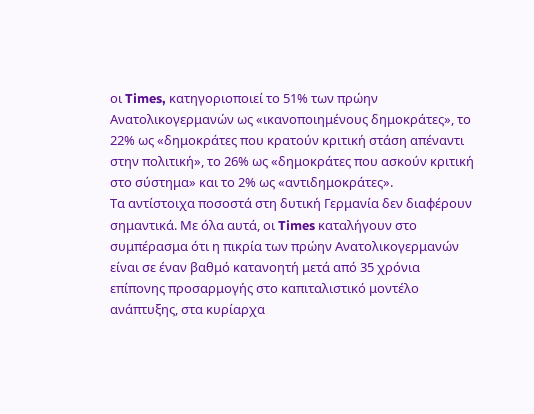οι Times, κατηγοριοποιεί το 51% των πρώην Ανατολικογερμανών ως «ικανοποιημένους δημοκράτες», το 22% ως «δημοκράτες που κρατούν κριτική στάση απέναντι στην πολιτική», το 26% ως «δημοκράτες που ασκούν κριτική στο σύστημα» και το 2% ως «αντιδημοκράτες».
Τα αντίστοιχα ποσοστά στη δυτική Γερμανία δεν διαφέρουν σημαντικά. Με όλα αυτά, οι Times καταλήγουν στο συμπέρασμα ότι η πικρία των πρώην Ανατολικογερμανών είναι σε έναν βαθμό κατανοητή μετά από 35 χρόνια επίπονης προσαρμογής στο καπιταλιστικό μοντέλο ανάπτυξης, στα κυρίαρχα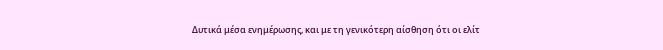Δυτικά μέσα ενημέρωσης, και με τη γενικότερη αίσθηση ότι οι ελίτ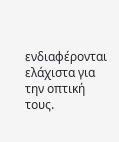ενδιαφέρονται ελάχιστα για την οπτική τους.